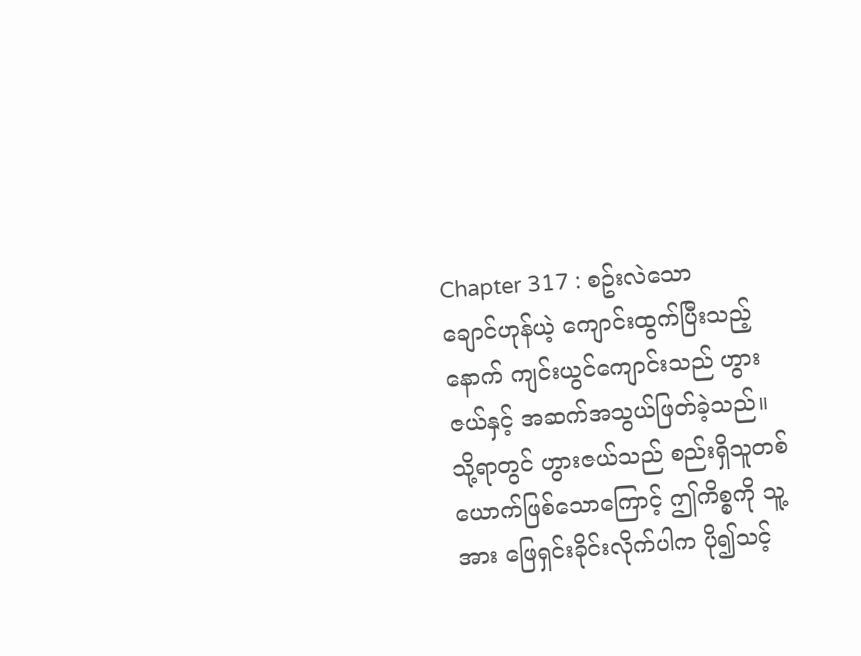Chapter 317 : စဥ်းလဲသော
ချောင်ဟုန်ယဲ့ ကျောင်းထွက်ပြီးသည့်နောက် ကျင်းယွင်ကျောင်းသည် ဟွားဇယ်နှင့် အဆက်အသွယ်ဖြတ်ခဲ့သည်။ သို့ရာတွင် ဟွားဇယ်သည် စည်းရှိသူတစ်ယောက်ဖြစ်သောကြောင့် ဤကိစ္စကို သူ့အား ဖြေရှင်းခိုင်းလိုက်ပါက ပို၍သင့်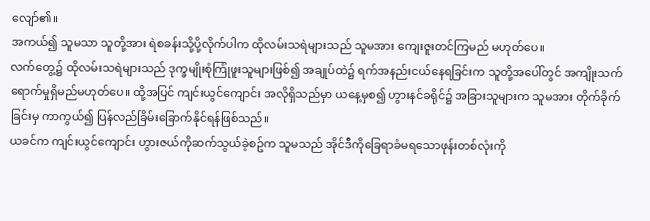လျော်၏။
အကယ်၍ သူမသာ သူတို့အား ရဲစခန်းသို့ပို့လိုက်ပါက ထိုလမ်းသရဲများသည် သူမအား ကျေးဇူးတင်ကြမည် မဟုတ်ပေ။
လက်တွေ့၌ ထိုလမ်းသရဲများသည် ဒုက္ခမျိုးစုံကြုံဖူးသူများဖြစ်၍ အချုပ်ထဲ၌ ရက်အနည်းငယ်နေရခြင်းက သူတို့အပေါ်တွင် အကျိုးသက်ရောက်မှုရှိမည်မဟုတ်ပေ။ ထို့အပြင် ကျင်းယွင်ကျောင်း အလိုရှိသည်မှာ ယနေ့မှစ၍ ဟွားနင်ခရိုင်၌ အခြားသူများက သူမအား တိုက်ခိုက်ခြင်းမှ ကာကွယ်၍ ပြန်လည်ခြိမ်းခြောက်နိုင်ရန်ဖြစ်သည်။
ယခင်က ကျင်းယွင်ကျောင်း ဟွားဇယ်ကိုဆက်သွယ်ခဲ့စဥ်က သူမသည် အိုင်ဒီကိုခြေရာခံမရသောဖုန်းတစ်လုံးကို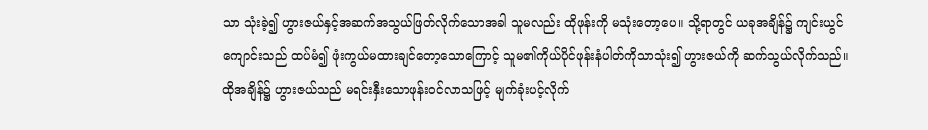သာ သုံးခဲ့၍ ဟွားဇယ်နှင့်အဆက်အသွယ်ဖြတ်လိုက်သောအခါ သူမလည်း ထိုဖုန်းကို မသုံးတော့ပေ။ သို့ရာတွင် ယခုအချိန်၌ ကျင်းယွင်ကျောင်းသည် ထပ်မံ၍ ဖုံးကွယ်မထားချင်တော့သောကြောင့် သူမ၏ကိုယ်ပိုင်ဖုန်းနံပါတ်ကိုသာသုံး၍ ဟွားဇယ်ကို ဆက်သွယ်လိုက်သည်။
ထိုအချိန်၌ ဟွားဇယ်သည် မရင်းနှီးသောဖုန်းဝင်လာသဖြင့် မျက်ခုံးပင့်လိုက်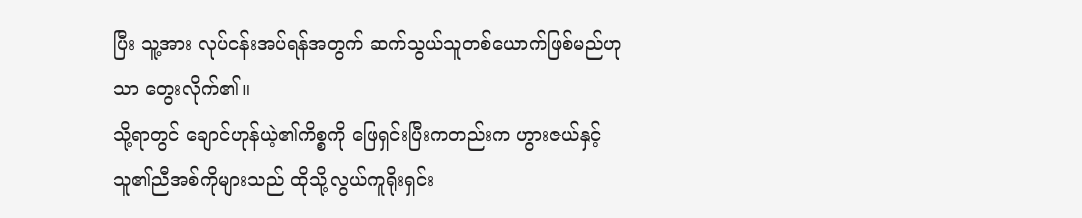ပြီး သူ့အား လုပ်ငန်းအပ်ရန်အတွက် ဆက်သွယ်သူတစ်ယောက်ဖြစ်မည်ဟုသာ တွေးလိုက်၏။
သို့ရာတွင် ချောင်ဟုန်ယဲ့၏ကိစ္စကို ဖြေရှင်းပြီးကတည်းက ဟွားဇယ်နှင့်သူ၏ညီအစ်ကိုများသည် ထိုသို့လွယ်ကူရိုးရှင်း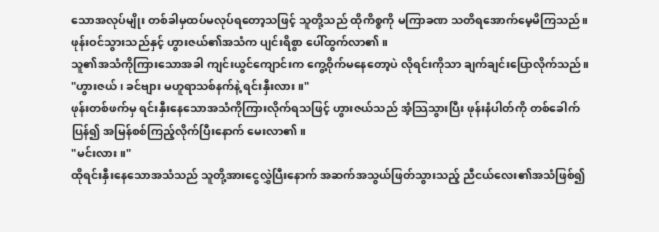သောအလုပ်မျိုး တစ်ခါမှထပ်မလုပ်ရတော့သဖြင့် သူတို့သည် ထိုကိစ္စကို မကြာခဏ သတိရအောက်မေ့မိကြသည်။
ဖုန်းဝင်သွားသည်နှင့် ဟွားဇယ်၏အသံက ပျင်းရိစွာ ပေါ်ထွက်လာ၏။
သူ၏အသံကိုကြားသောအခါ ကျင်းယွင်ကျောင်းက ကွေ့ဝိုက်မနေတော့ပဲ လိုရင်းကိုသာ ချက်ချင်းပြောလိုက်သည်။
"ဟွားဇယ်၊ ခင်ဗျား မဟူရာသစ်နက်နဲ့ ရင်းနှီးလား။"
ဖုန်းတစ်ဖက်မှ ရင်းနှီးနေသောအသံကိုကြားလိုက်ရသဖြင့် ဟွားဇယ်သည် အံ့သြသွားပြီး ဖုန်းနံပါတ်ကို တစ်ခေါက်ပြန်၍ အမြန်စစ်ကြည့်လိုက်ပြီးနောက် မေးလာ၏။
"မင်းလား။"
ထိုရင်းနှီးနေသောအသံသည် သူတို့အားငွေလွှဲပြီးနောက် အဆက်အသွယ်ဖြတ်သွားသည့် ညီငယ်လေး၏အသံဖြစ်၍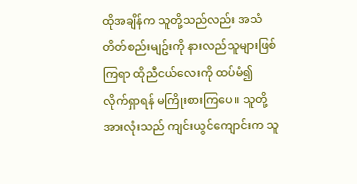ထိုအချိန်က သူတို့သည်လည်း အသံတိတ်စည်းမျဥ်းကို နားလည်သူများဖြစ်ကြရာ ထိုညီငယ်လေးကို ထပ်မံ၍ လိုက်ရှာရန် မကြိုးစားကြပေ။ သူတို့အားလုံးသည် ကျင်းယွင်ကျောင်းက သူ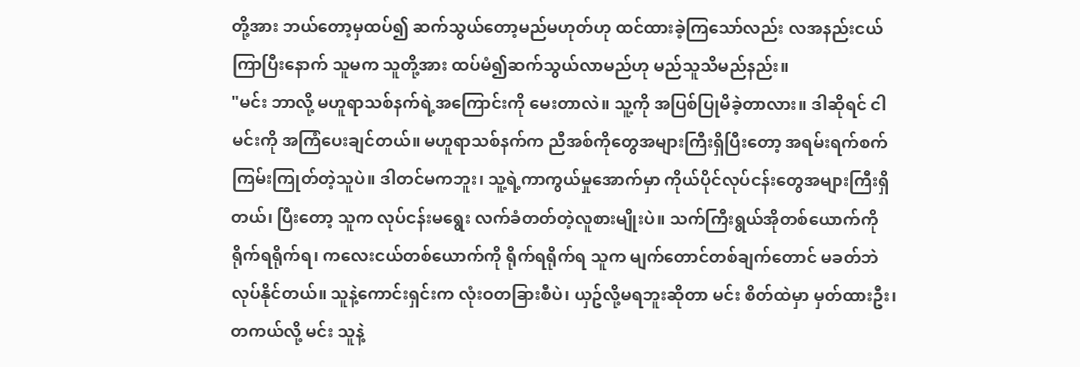တို့အား ဘယ်တော့မှထပ်၍ ဆက်သွယ်တော့မည်မဟုတ်ဟု ထင်ထားခဲ့ကြသော်လည်း လအနည်းငယ်ကြာပြီးနောက် သူမက သူတို့အား ထပ်မံ၍ဆက်သွယ်လာမည်ဟု မည်သူသိမည်နည်း။
"မင်း ဘာလို့ မဟူရာသစ်နက်ရဲ့အကြောင်းကို မေးတာလဲ။ သူ့ကို အပြစ်ပြုမိခဲ့တာလား။ ဒါဆိုရင် ငါ မင်းကို အကြံပေးချင်တယ်။ မဟူရာသစ်နက်က ညီအစ်ကိုတွေအများကြီးရှိပြီးတော့ အရမ်းရက်စက်ကြမ်းကြုတ်တဲ့သူပဲ။ ဒါတင်မကဘူး၊ သူ့ရဲ့ကာကွယ်မှုအောက်မှာ ကိုယ်ပိုင်လုပ်ငန်းတွေအများကြီးရှိတယ်၊ ပြီးတော့ သူက လုပ်ငန်းမရွေး လက်ခံတတ်တဲ့လူစားမျိုးပဲ။ သက်ကြီးရွယ်အိုတစ်ယောက်ကို ရိုက်ရရိုက်ရ၊ ကလေးငယ်တစ်ယောက်ကို ရိုက်ရရိုက်ရ သူက မျက်တောင်တစ်ချက်တောင် မခတ်ဘဲ လုပ်နိုင်တယ်။ သူနဲ့ကောင်းရှင်းက လုံးဝတခြားစီပဲ၊ ယှဥ်လို့မရဘူးဆိုတာ မင်း စိတ်ထဲမှာ မှတ်ထားဦး၊ တကယ်လို့ မင်း သူနဲ့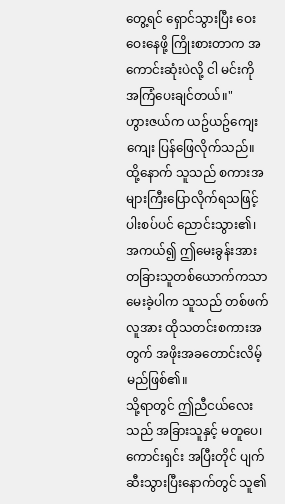တွေ့ရင် ရှောင်သွားပြီး ဝေးဝေးနေဖို့ ကြိုးစားတာက အကောင်းဆုံးပဲလို့ ငါ မင်းကို အကြံပေးချင်တယ်။"
ဟွားဇယ်က ယဥ်ယဥ်ကျေးကျေး ပြန်ဖြေလိုက်သည်။
ထို့နောက် သူသည် စကားအများကြီးပြောလိုက်ရသဖြင့် ပါးစပ်ပင် ညောင်းသွား၏၊ အကယ်၍ ဤမေးခွန်းအား တခြားသူတစ်ယောက်ကသာ မေးခဲ့ပါက သူသည် တစ်ဖက်လူအား ထိုသတင်းစကားအတွက် အဖိုးအခတောင်းလိမ့်မည်ဖြစ်၏။
သို့ရာတွင် ဤညီငယ်လေးသည် အခြားသူနှင့် မတူပေ၊ ကောင်းရှင်း အပြီးတိုင် ပျက်ဆီးသွားပြီးနောက်တွင် သူ၏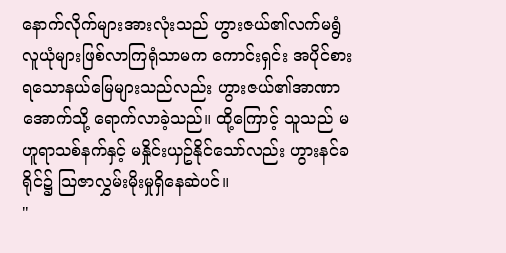နောက်လိုက်များအားလုံးသည် ဟွားဇယ်၏လက်မရွံလူယုံများဖြစ်လာကြရုံသာမက ကောင်းရှင်း အပိုင်စားရသောနယ်မြေများသည်လည်း ဟွားဇယ်၏အာဏာအောက်သို့ ရောက်လာခဲ့သည်။ ထို့ကြောင့် သူသည် မဟူရာသစ်နက်နှင့် မနှိုင်းယှဥ်နိုင်သော်လည်း ဟွားနင်ခရိုင်၌ သြဇာလွှမ်းမိုးမှုရှိနေဆဲပင်။
"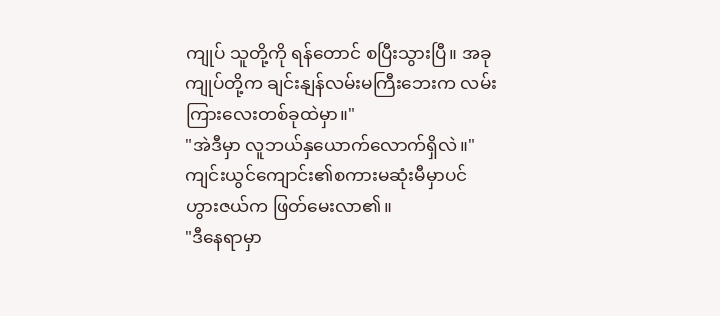ကျုပ် သူတို့ကို ရန်တောင် စပြီးသွားပြီ။ အခု ကျုပ်တို့က ချင်းနျန်လမ်းမကြီးဘေးက လမ်းကြားလေးတစ်ခုထဲမှာ။"
"အဲဒီမှာ လူဘယ်နှယောက်လောက်ရှိလဲ။"
ကျင်းယွင်ကျောင်း၏စကားမဆုံးမီမှာပင် ဟွားဇယ်က ဖြတ်မေးလာ၏။
"ဒီနေရာမှာ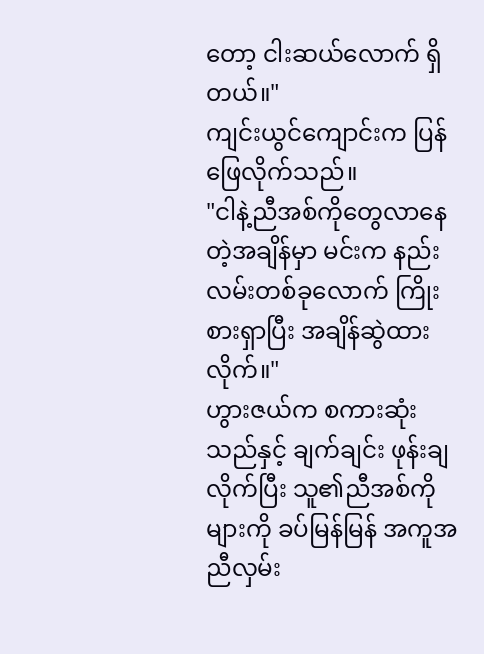တော့ ငါးဆယ်လောက် ရှိတယ်။"
ကျင်းယွင်ကျောင်းက ပြန်ဖြေလိုက်သည်။
"ငါနဲ့ညီအစ်ကိုတွေလာနေတဲ့အချိန်မှာ မင်းက နည်းလမ်းတစ်ခုလောက် ကြိုးစားရှာပြီး အချိန်ဆွဲထားလိုက်။"
ဟွားဇယ်က စကားဆုံးသည်နှင့် ချက်ချင်း ဖုန်းချလိုက်ပြီး သူ၏ညီအစ်ကိုများကို ခပ်မြန်မြန် အကူအညီလှမ်း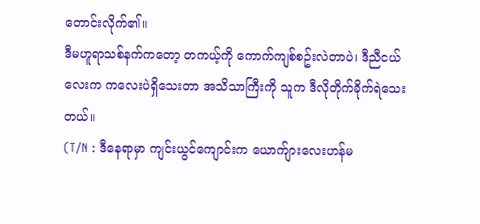တောင်းလိုက်၏။
ဒီမဟူရာသစ်နက်ကတော့ တကယ့်ကို ကောက်ကျစ်စဥ်းလဲတာပဲ၊ ဒီညီငယ်လေးက ကလေးပဲရှိသေးတာ အသိသာကြီးကို သူက ဒီလိုတိုက်ခိုက်ရဲသေးတယ်။
(T/N : ဒီနေရာမှာ ကျင်းယွင်ကျောင်းက ယောက်ျားလေးဟန်မ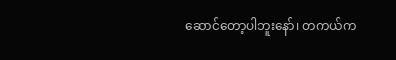ဆောင်တော့ပါဘူးနော်၊ တကယ်က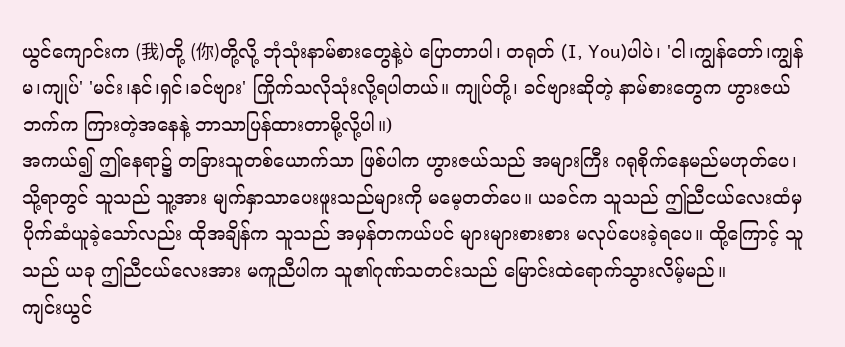ယွင်ကျောင်းက (我)တို့ (你)တို့လို့ ဘုံသုံးနာမ်စားတွေနဲ့ပဲ ပြောတာပါ၊ တရုတ် (I, You)ပါပဲ၊ 'ငါ၊ကျွန်တော်၊ကျွန်မ၊ကျုပ်' 'မင်း၊နင်၊ရှင်၊ခင်ဗျား' ကြိုက်သလိုသုံးလို့ရပါတယ်။ ကျုပ်တို့၊ ခင်ဗျားဆိုတဲ့ နာမ်စားတွေက ဟွားဇယ်ဘက်က ကြားတဲ့အနေနဲ့ ဘာသာပြန်ထားတာမို့လို့ပါ။)
အကယ်၍ ဤနေရာ၌ တခြားသူတစ်ယောက်သာ ဖြစ်ပါက ဟွားဇယ်သည် အများကြီး ဂရုစိုက်နေမည်မဟုတ်ပေ၊ သို့ရာတွင် သူသည် သူ့အား မျက်နှာသာပေးဖူးသည်များကို မမေ့တတ်ပေ။ ယခင်က သူသည် ဤညီငယ်လေးထံမှ ပိုက်ဆံယူခဲ့သော်လည်း ထိုအချိန်က သူသည် အမှန်တကယ်ပင် များများစားစား မလုပ်ပေးခဲ့ရပေ။ ထို့ကြောင့် သူသည် ယခု ဤညီငယ်လေးအား မကူညီပါက သူ၏ဂုဏ်သတင်းသည် မြောင်းထဲရောက်သွားလိမ့်မည်။
ကျင်းယွင်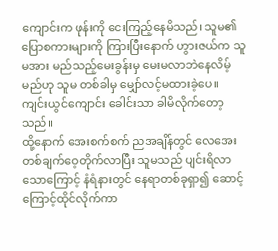ကျောင်းက ဖုန်းကို ငေးကြည့်နေမိသည်၊ သူမ၏ပြောစကားများကို ကြားပြီးနောက် ဟွားဇယ်က သူမအား မည်သည့်မေးခွန်းမှ မေးမလာဘဲနေလိမ့်မည်ဟု သူမ တစ်ခါမှ မျှော်လင့်မထားခဲ့ပေ။ ကျင်းယွင်ကျောင်း ခေါင်းသာ ခါမိလိုက်တော့သည်။
ထို့နောက် အေးစက်စက် ညအချိန်တွင် လေအေးတစ်ချက်ဝေ့တိုက်လာပြီး သူမသည် ပျင်းရိလာသောကြောင့် နံရံနားတွင် နေရာတစ်ခုရှာ၍ ဆောင့်ကြောင့်ထိုင်လိုက်ကာ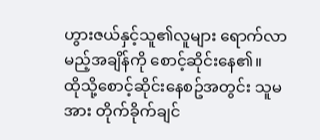ဟွားဇယ်နှင့်သူ၏လူများ ရောက်လာမည့်အချိန်ကို စောင့်ဆိုင်းနေ၏။
ထိုသို့စောင့်ဆိုင်းနေစဥ်အတွင်း သူမအား တိုက်ခိုက်ချင်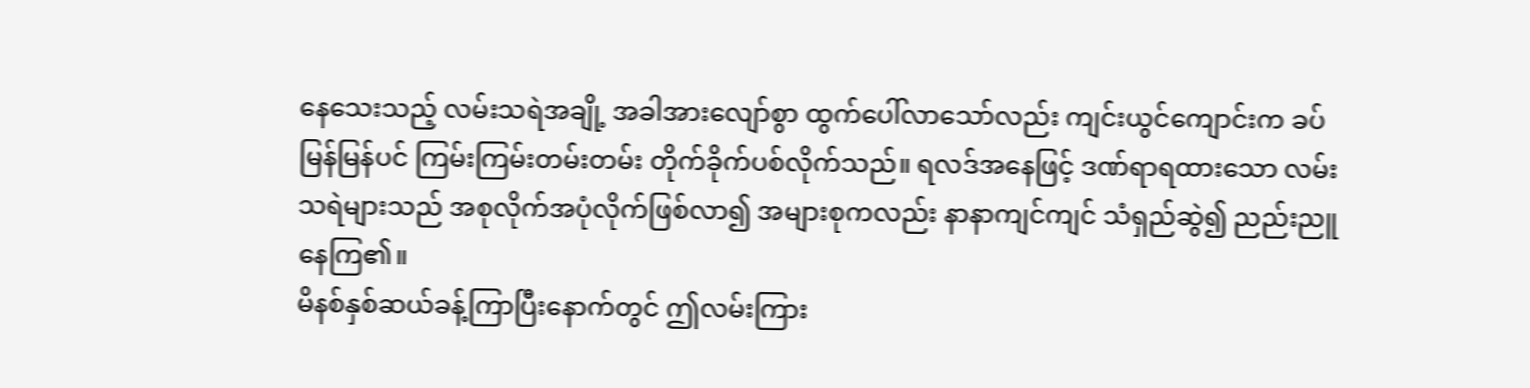နေသေးသည့် လမ်းသရဲအချို့ အခါအားလျော်စွာ ထွက်ပေါ်လာသော်လည်း ကျင်းယွင်ကျောင်းက ခပ်မြန်မြန်ပင် ကြမ်းကြမ်းတမ်းတမ်း တိုက်ခိုက်ပစ်လိုက်သည်။ ရလဒ်အနေဖြင့် ဒဏ်ရာရထားသော လမ်းသရဲများသည် အစုလိုက်အပုံလိုက်ဖြစ်လာ၍ အများစုကလည်း နာနာကျင်ကျင် သံရှည်ဆွဲ၍ ညည်းညူနေကြ၏။
မိနစ်နှစ်ဆယ်ခန့်ကြာပြီးနောက်တွင် ဤလမ်းကြား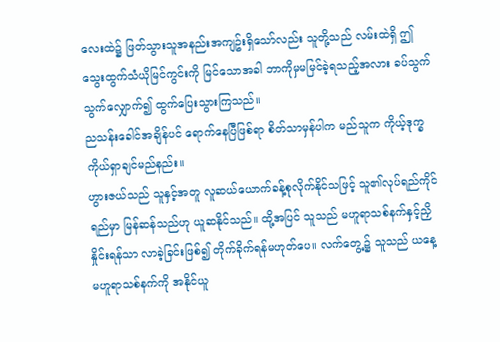လေးထဲ၌ ဖြတ်သွားသူအနည်းအကျဥ်းရှိသော်လည်း သူတို့သည် လမ်းထဲရှိ ဤသွေးထွက်သံယိုမြင်ကွင်းကို မြင်သောအခါ ဘာကိုမှမမြင်ခဲ့ရသည့်အလား ခပ်သွက်သွက်လျှောက်၍ ထွက်ပြေးသွားကြသည်။
ညသန်းခေါင်အချိန်ပင် ရောက်နေပြီဖြစ်ရာ စိတ်သာမှန်ပါက မည်သူက ကိုယ့်ဒုက္ခကိုယ်ရှာချင်မည်နည်း။
ဟွားဇယ်သည် သူနှင့်အတူ လူဆယ်ယောက်ခန့်စုလိုက်နိုင်သဖြင့် သူ၏လုပ်ရည်ကိုင်ရည်မှာ မြန်ဆန်သည်ဟု ယူဆနိုင်သည်။ ထို့အပြင် သူသည် မဟူရာသစ်နက်နှင့်ညှိနှိုင်းရန်သာ လာခဲ့ခြင်းဖြစ်၍ တိုက်ခိုက်ရန်မဟုတ်ပေ။ လက်တွေ့၌ သူသည် ယနေ့ မဟူရာသစ်နက်ကို အနိုင်ယူ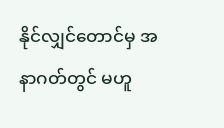နိုင်လျှင်တောင်မှ အနာဂတ်တွင် မဟူ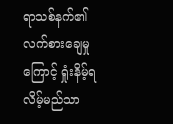ရာသစ်နက်၏လက်စားချေမှုကြောင့် ရှုံးနိမ့်ရလိမ့်မည်သာ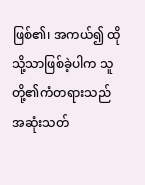ဖြစ်၏၊ အကယ်၍ ထိုသို့သာဖြစ်ခဲ့ပါက သူတို့၏ကံတရားသည် အဆုံးသတ်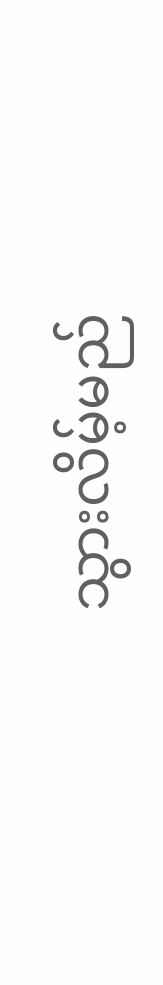သွားလိမ့်မည်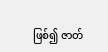ဖြစ်၍ ဇာတ်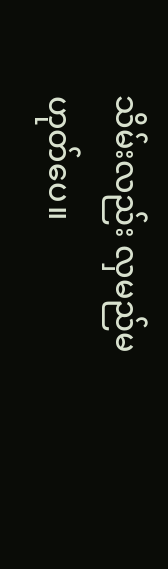သိမ်းလည်း လှမည်မဟုတ်ပေ။